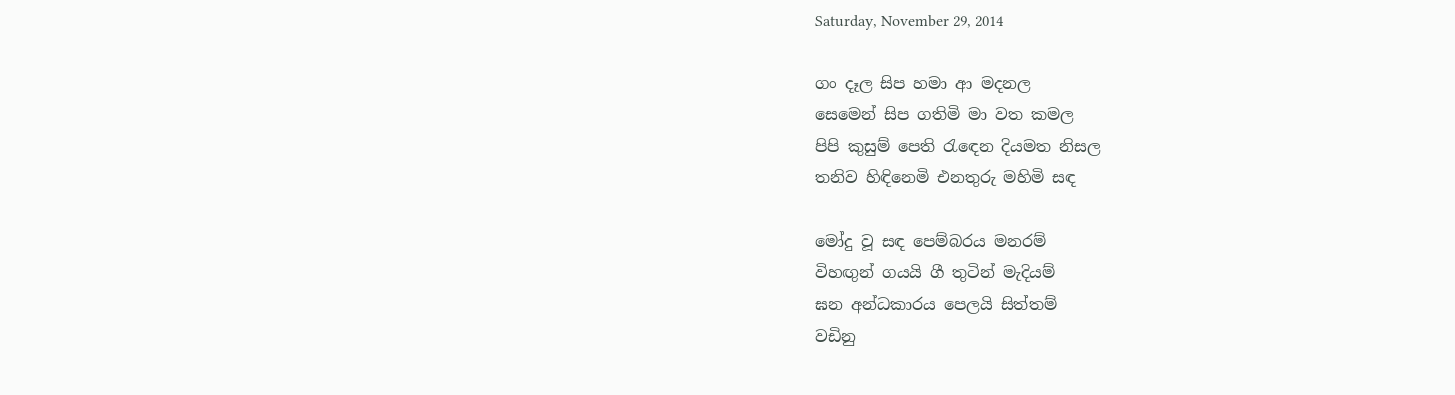Saturday, November 29, 2014

ගං දෑල සිප හමා ආ මදනල
සෙමෙන් සිප ගතිමි මා වත කමල
පිපි කුසුම් පෙති රැඳෙන දියමත නිසල
තනිව හිඳිනෙමි එනතුරු මහිමි සඳ

මෝදු වූ සඳ පෙම්බරය මනරම්
විහඟුන් ගයයි ගී තුටින් මැදියම්
ඝන අන්ධකාරය පෙලයි සිත්තම්
වඩිනු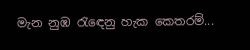මැන නුඹ රැඳෙනු හැක කෙතරම්...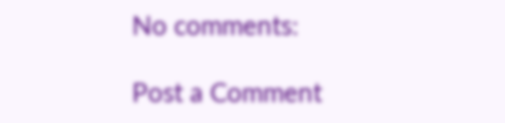No comments:

Post a Comment